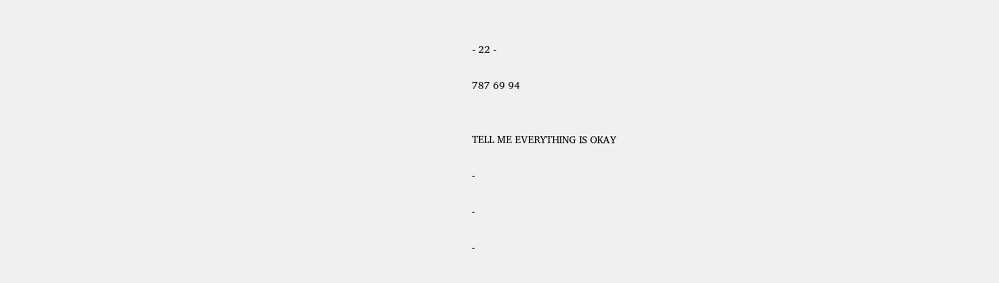- 22 -

787 69 94


TELL ME EVERYTHING IS OKAY

-

-

-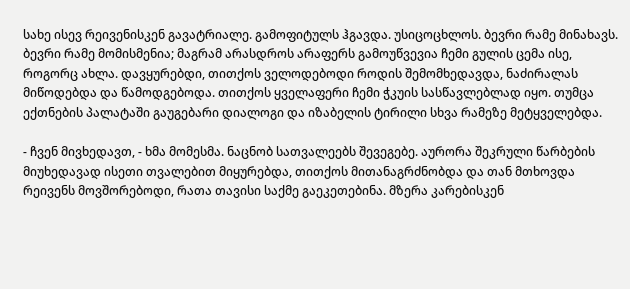სახე ისევ რეივენისკენ გავატრიალე. გამოფიტულს ჰგავდა. უსიცოცხლოს. ბევრი რამე მინახავს. ბევრი რამე მომისმენია; მაგრამ არასდროს არაფერს გამოუწვევია ჩემი გულის ცემა ისე, როგორც ახლა. დავყურებდი, თითქოს ველოდებოდი როდის შემომხედავდა, ნაძირალას მიწოდებდა და წამოდგებოდა. თითქოს ყველაფერი ჩემი ჭკუის სასწავლებლად იყო. თუმცა ექთნების პალატაში გაუგებარი დიალოგი და იზაბელის ტირილი სხვა რამეზე მეტყველებდა.

- ჩვენ მივხედავთ, - ხმა მომესმა. ნაცნობ სათვალეებს შევეგებე. აურორა შეკრული წარბების მიუხედავად ისეთი თვალებით მიყურებდა, თითქოს მითანაგრძნობდა და თან მთხოვდა რეივენს მოვშორებოდი, რათა თავისი საქმე გაეკეთებინა. მზერა კარებისკენ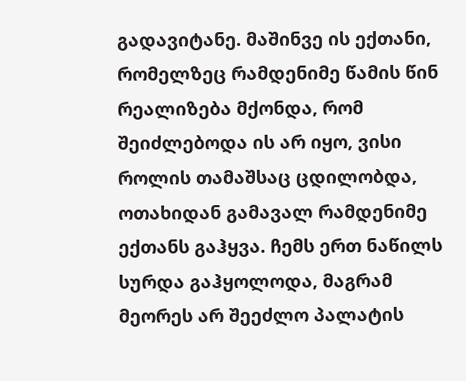გადავიტანე. მაშინვე ის ექთანი, რომელზეც რამდენიმე წამის წინ რეალიზება მქონდა, რომ შეიძლებოდა ის არ იყო, ვისი როლის თამაშსაც ცდილობდა, ოთახიდან გამავალ რამდენიმე ექთანს გაჰყვა. ჩემს ერთ ნაწილს სურდა გაჰყოლოდა, მაგრამ მეორეს არ შეეძლო პალატის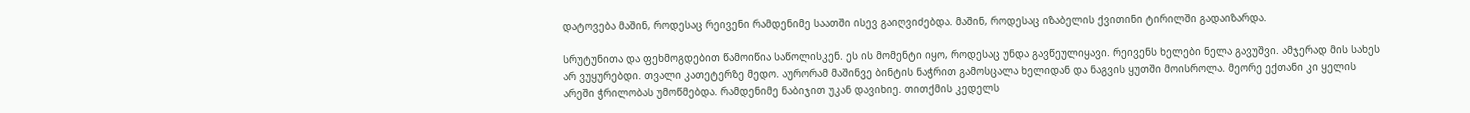დატოვება მაშინ, როდესაც რეივენი რამდენიმე საათში ისევ გაიღვიძებდა. მაშინ, როდესაც იზაბელის ქვითინი ტირილში გადაიზარდა.

სრუტუნითა და ფეხმოგდებით წამოიწია საწოლისკენ. ეს ის მომენტი იყო, როდესაც უნდა გავწეულიყავი. რეივენს ხელები ნელა გავუშვი. ამჯერად მის სახეს არ ვუყურებდი. თვალი კათეტერზე მედო. აურორამ მაშინვე ბინტის ნაჭრით გამოსცალა ხელიდან და ნაგვის ყუთში მოისროლა. მეორე ექთანი კი ყელის არეში ჭრილობას უმოწმებდა. რამდენიმე ნაბიჯით უკან დავიხიე. თითქმის კედელს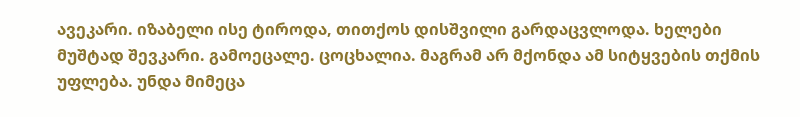ავეკარი. იზაბელი ისე ტიროდა, თითქოს დისშვილი გარდაცვლოდა. ხელები მუშტად შევკარი. გამოეცალე. ცოცხალია. მაგრამ არ მქონდა ამ სიტყვების თქმის უფლება. უნდა მიმეცა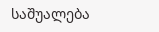საშუალება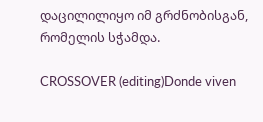დაცილილიყო იმ გრძნობისგან, რომელის სჭამდა.

CROSSOVER (editing)Donde viven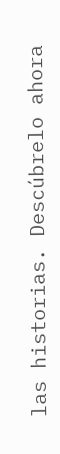las historias. Descúbrelo ahora